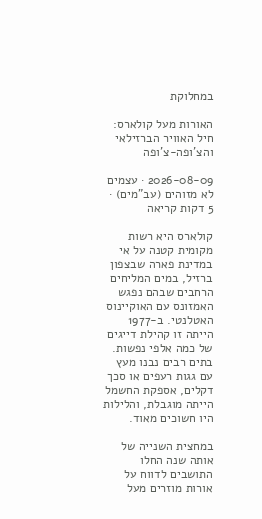במחלוקת

האורות מעל קולארס: חיל האוויר הברזילאי והצ'ופה-צ'ופה

2026-08-09 · עצמים לא מזוהים (עב"מים) · 5 דקות קריאה

קולארס היא רשות מקומית קטנה על אי במדינת פארה שבצפון ברזיל, במים המליחים הרחבים שבהם נפגש האמזונס עם האוקיינוס האטלנטי. ב-1977 הייתה זו קהילת דייגים של כמה אלפי נפשות. בתים רבים נבנו מעץ עם גגות רעפים או סכך דקלים, אספקת החשמל הייתה מוגבלת, והלילות היו חשוכים מאוד.

במחצית השנייה של אותה שנה החלו התושבים לדווח על אורות מוזרים מעל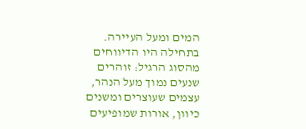המים ומעל העיירה. בתחילה היו הדיווחים מהסוג הרגיל: זוהרים שנעים נמוך מעל הנהר, עצמים שעוצרים ומשנים כיוון, אורות שמופיעים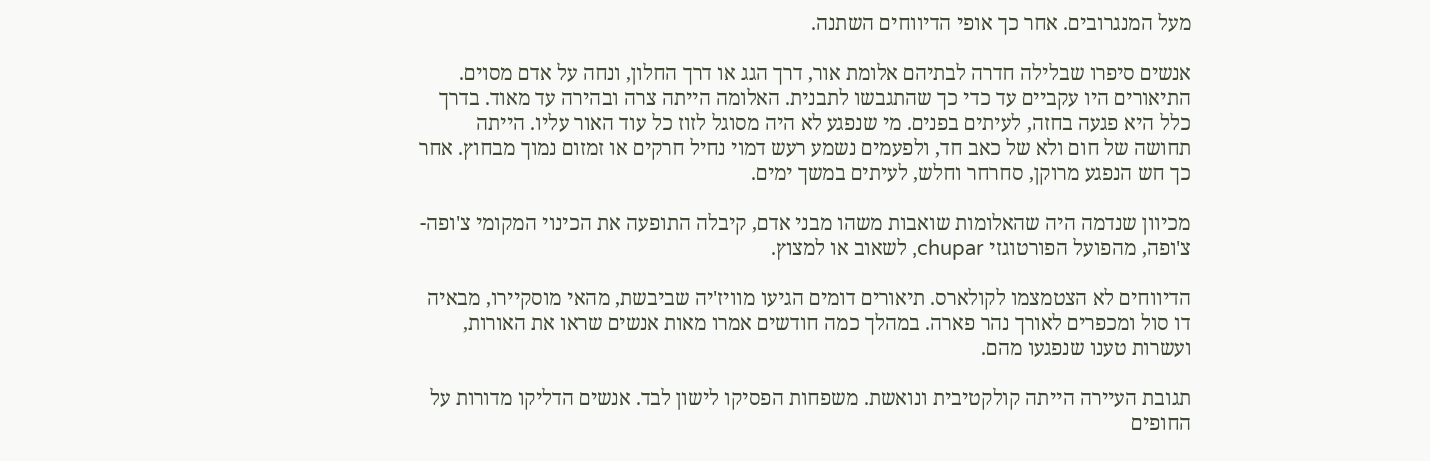מעל המנגרובים. אחר כך אופי הדיווחים השתנה.

אנשים סיפרו שבלילה חדרה לבתיהם אלומת אור, דרך הגג או דרך החלון, ונחה על אדם מסוים. התיאורים היו עקביים עד כדי כך שהתגבשו לתבנית. האלומה הייתה צרה ובהירה עד מאוד. בדרך כלל היא פגעה בחזה, לעיתים בפנים. מי שנפגע לא היה מסוגל לזוז כל עוד האור עליו. הייתה תחושה של חום ולא של כאב חד, ולפעמים נשמע רעש דמוי נחיל חרקים או זמזום נמוך מבחוץ. אחר כך חש הנפגע מרוקן, סחרחר וחלש, לעיתים במשך ימים.

מכיוון שנדמה היה שהאלומות שואבות משהו מבני אדם, קיבלה התופעה את הכינוי המקומי צ'ופה-צ'ופה, מהפועל הפורטוגזי chupar, לשאוב או למצוץ.

הדיווחים לא הצטמצמו לקולארס. תיאורים דומים הגיעו מוויז'יה שביבשת, מהאי מוסקיירו, מבאיה דו סול ומכפרים לאורך נהר פארה. במהלך כמה חודשים אמרו מאות אנשים שראו את האורות, ועשרות טענו שנפגעו מהם.

תגובת העיירה הייתה קולקטיבית ונואשת. משפחות הפסיקו לישון לבד. אנשים הדליקו מדורות על החופים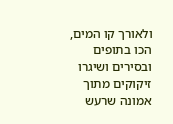ולאורך קו המים, הכו בתופים ובסירים ושיגרו זיקוקים מתוך אמונה שרעש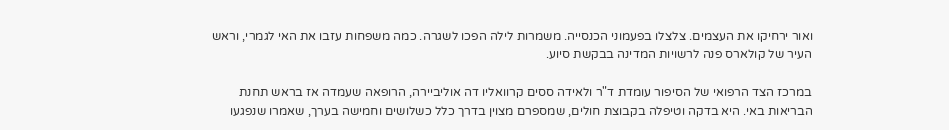ואור ירחיקו את העצמים. צלצלו בפעמוני הכנסייה. משמרות לילה הפכו לשגרה. כמה משפחות עזבו את האי לגמרי, וראש העיר של קולארס פנה לרשויות המדינה בבקשת סיוע.

במרכז הצד הרפואי של הסיפור עומדת ד"ר ולאידה ססים קרוואליו דה אוליביירה, הרופאה שעמדה אז בראש תחנת הבריאות באי. היא בדקה וטיפלה בקבוצת חולים, שמספרם מצוין בדרך כלל כשלושים וחמישה בערך, שאמרו שנפגעו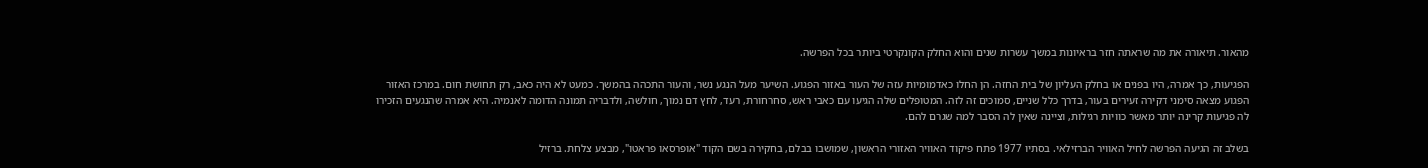מהאור. תיאורה את מה שראתה חזר בראיונות במשך עשרות שנים והוא החלק הקונקרטי ביותר בכל הפרשה.

הפגיעות, כך אמרה, היו בפנים או בחלק העליון של בית החזה. הן החלו כאדמומיות עזה של העור באזור הפגוע. השיער מעל הנגע נשר, והעור התכהה בהמשך. כמעט לא היה כאב, רק תחושת חום. במרכז האזור הפגוע מצאה סימני דקירה זעירים בעור, בדרך כלל שניים, סמוכים זה לזה. המטופלים שלה הגיעו עם כאבי ראש, סחרחורת, רעד, לחץ דם נמוך, חולשה, ולדבריה תמונה הדומה לאנמיה. היא אמרה שהנגעים הזכירו לה פגיעות קרינה יותר מאשר כוויות רגילות, וציינה שאין לה הסבר למה שגרם להם.

בשלב זה הגיעה הפרשה לחיל האוויר הברזילאי. בסתיו 1977 פתח פיקוד האוויר האזורי הראשון, שמושבו בבלם, בחקירה בשם הקוד "אופרסאו פראטו", מבצע צלחת. ברזיל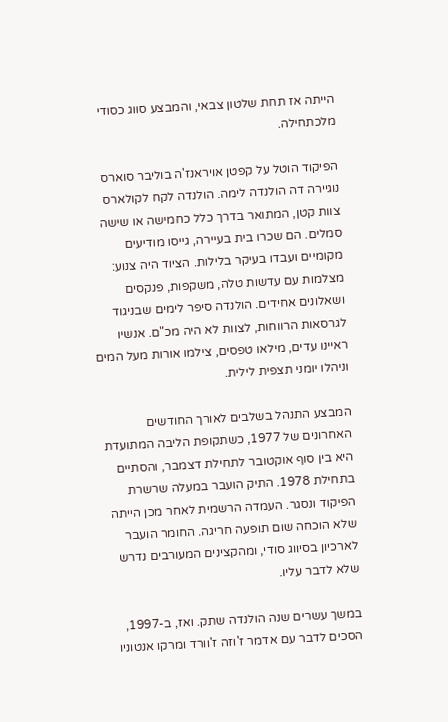הייתה אז תחת שלטון צבאי, והמבצע סווג כסודי מלכתחילה.

הפיקוד הוטל על קפטן אויראנז'ה בוליבר סוארס נוגיירה דה הולנדה לימה. הולנדה לקח לקולארס צוות קטן, המתואר בדרך כלל כחמישה או שישה סמלים. הם שכרו בית בעיירה, גייסו מודיעים מקומיים ועבדו בעיקר בלילות. הציוד היה צנוע: מצלמות עם עדשות טלה, משקפות, פנקסים ושאלונים אחידים. הולנדה סיפר לימים שבניגוד לגרסאות הרווחות, לצוות לא היה מכ"ם. אנשיו ראיינו עדים, מילאו טפסים, צילמו אורות מעל המים וניהלו יומני תצפית לילית.

המבצע התנהל בשלבים לאורך החודשים האחרונים של 1977, כשתקופת הליבה המתועדת היא בין סוף אוקטובר לתחילת דצמבר, והסתיים בתחילת 1978. התיק הועבר במעלה שרשרת הפיקוד ונסגר. העמדה הרשמית לאחר מכן הייתה שלא הוכחה שום תופעה חריגה. החומר הועבר לארכיון בסיווג סודי, ומהקצינים המעורבים נדרש שלא לדבר עליו.

במשך עשרים שנה הולנדה שתק. ואז, ב-1997, הסכים לדבר עם אדמר ז'וזה ז'וורד ומרקו אנטוניו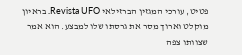פטיט, עורכי המגזין הברזילאי Revista UFO. בראיון מוקלט וארוך מסר את גרסתו שלו למבצע. הוא אמר שצוותו צפה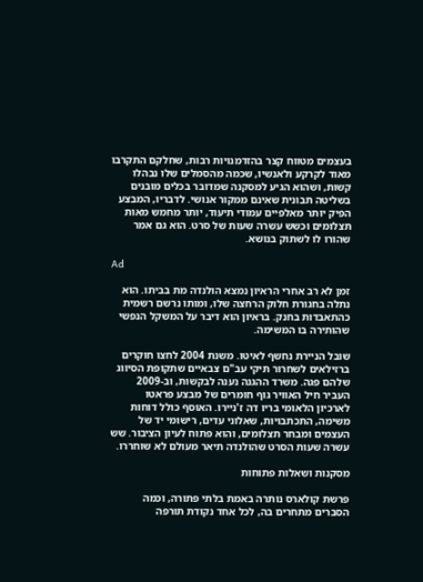בעצמים מטווח קצר בהזדמנויות רבות, שחלקם התקרבו מאוד לקרקע ולאנשיו, שכמה מהסמלים שלו נבהלו קשות, ושהוא הגיע למסקנה שמדובר בכלים מובנים בשליטה תבונית שאינם ממקור אנושי. לדבריו, המבצע הפיק יותר מאלפיים עמודי תיעוד, יותר מחמש מאות תצלומים וכשש עשרה שעות של סרט. הוא גם אמר שהורו לו לשתוק בנושא.

Ad

זמן לא רב אחרי הראיון נמצא הולנדה מת בביתו. הוא נתלה בחגורת חלוק הרחצה שלו, ומותו נרשם רשמית כהתאבדות בחנק. בראיון הוא דיבר על המשקל הנפשי שהותירה בו המשימה.

שובל הניירת נחשף לאיטו. משנת 2004 לחצו חוקרים ברזילאים לשחרור תיקי עב"ם צבאיים שתקופת הסיווג שלהם פגה. משרד ההגנה נענה לבקשות, וב-2009 העביר חיל האוויר גוף חומרים של מבצע פראטו לארכיון הלאומי בריו דה ז'ניירו. האוסף כולל דוחות משימה, התכתבויות, שאלוני עדים, רישומי יד של העצמים ומבחר תצלומים, והוא פתוח לעיון הציבור. שש עשרה שעות הסרט שהולנדה תיאר מעולם לא שוחררו.

מסקנות ושאלות פתוחות

פרשת קולארס נותרה באמת בלתי פתורה, וכמה הסברים מתחרים בה, לכל אחד נקודת תורפה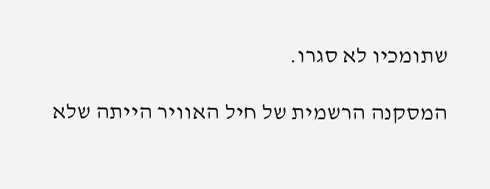שתומכיו לא סגרו.

המסקנה הרשמית של חיל האוויר הייתה שלא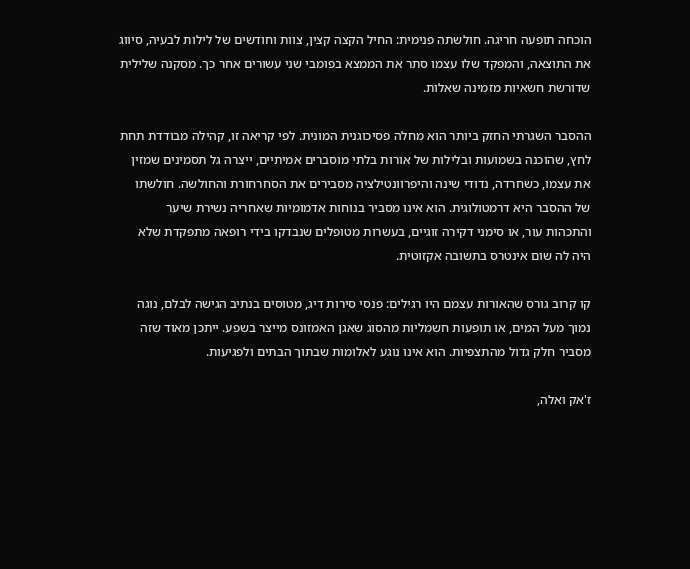הוכחה תופעה חריגה. חולשתה פנימית: החיל הקצה קצין, צוות וחודשים של לילות לבעיה, סיווג את התוצאה, והמפקד שלו עצמו סתר את הממצא בפומבי שני עשורים אחר כך. מסקנה שלילית שדורשת חשאיות מזמינה שאלות.

ההסבר השגרתי החזק ביותר הוא מחלה פסיכוגנית המונית. לפי קריאה זו, קהילה מבודדת תחת לחץ, שהוכנה בשמועות ובלילות של אורות בלתי מוסברים אמיתיים, ייצרה גל תסמינים שמזין את עצמו, כשחרדה, נדודי שינה והיפרוונטילציה מסבירים את הסחרחורת והחולשה. חולשתו של ההסבר היא דרמטולוגית. הוא אינו מסביר בנוחות אדמומיות שאחריה נשירת שיער והתכהות עור, או סימני דקירה זוגיים, בעשרות מטופלים שנבדקו בידי רופאה מתפקדת שלא היה לה שום אינטרס בתשובה אקזוטית.

קו קרוב גורס שהאורות עצמם היו רגילים: פנסי סירות דיג, מטוסים בנתיב הגישה לבלם, נוגה נמוך מעל המים, או תופעות חשמליות מהסוג שאגן האמזונס מייצר בשפע. ייתכן מאוד שזה מסביר חלק גדול מהתצפיות. הוא אינו נוגע לאלומות שבתוך הבתים ולפגיעות.

ז'אק ואלה,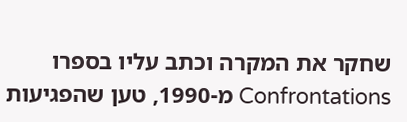שחקר את המקרה וכתב עליו בספרו Confrontations מ-1990, טען שהפגיעות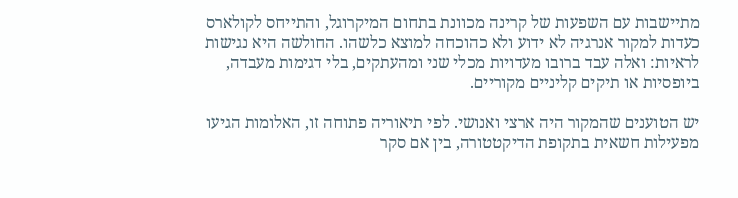מתיישבות עם השפעות של קרינה מכוונת בתחום המיקרוגל, והתייחס לקולארס כעדות למקור אנרגיה לא ידוע ולא כהוכחה למוצא כלשהו. החולשה היא נגישות לראיות: ואלה עבד ברובו מעדויות מכלי שני ומהעתקים, בלי דגימות מעבדה, ביופסיות או תיקים קליניים מקוריים.

יש הטוענים שהמקור היה ארצי ואנושי. לפי תיאוריה פתוחה זו, האלומות הגיעו מפעילות חשאית בתקופת הדיקטטורה, בין אם סקר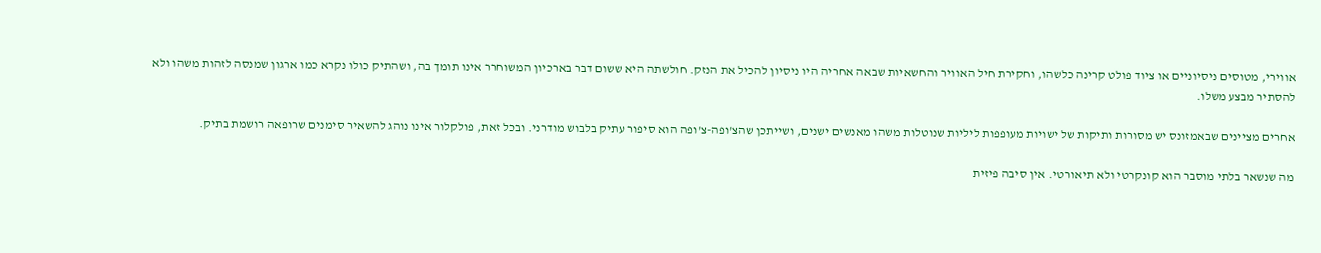אווירי, מטוסים ניסיוניים או ציוד פולט קרינה כלשהו, וחקירת חיל האוויר והחשאיות שבאה אחריה היו ניסיון להכיל את הנזק. חולשתה היא ששום דבר בארכיון המשוחרר אינו תומך בה, ושהתיק כולו נקרא כמו ארגון שמנסה לזהות משהו ולא להסתיר מבצע משלו.

אחרים מציינים שבאמזונס יש מסורות ותיקות של ישויות מעופפות ליליות שנוטלות משהו מאנשים ישנים, ושייתכן שהצ'ופה-צ'ופה הוא סיפור עתיק בלבוש מודרני. ובכל זאת, פולקלור אינו נוהג להשאיר סימנים שרופאה רושמת בתיק.

מה שנשאר בלתי מוסבר הוא קונקרטי ולא תיאורטי. אין סיבה פיזית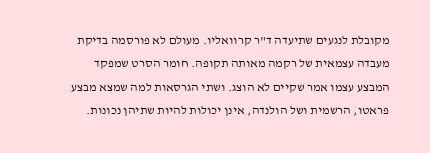מקובלת לנגעים שתיעדה ד"ר קרוואליו. מעולם לא פורסמה בדיקת מעבדה עצמאית של רקמה מאותה תקופה. חומר הסרט שמפקד המבצע עצמו אמר שקיים לא הוצג. ושתי הגרסאות למה שמצא מבצע פראטו, הרשמית ושל הולנדה, אינן יכולות להיות שתיהן נכונות.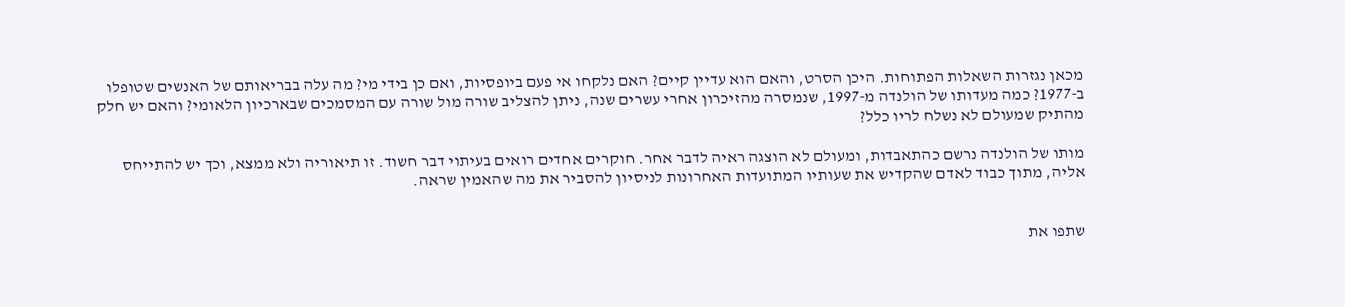מכאן נגזרות השאלות הפתוחות. היכן הסרט, והאם הוא עדיין קיים? האם נלקחו אי פעם ביופסיות, ואם כן בידי מי? מה עלה בבריאותם של האנשים שטופלו ב-1977? כמה מעדותו של הולנדה מ-1997, שנמסרה מהזיכרון אחרי עשרים שנה, ניתן להצליב שורה מול שורה עם המסמכים שבארכיון הלאומי? והאם יש חלק מהתיק שמעולם לא נשלח לריו כלל?

מותו של הולנדה נרשם כהתאבדות, ומעולם לא הוצגה ראיה לדבר אחר. חוקרים אחדים רואים בעיתוי דבר חשוד. זו תיאוריה ולא ממצא, וכך יש להתייחס אליה, מתוך כבוד לאדם שהקדיש את שעותיו המתועדות האחרונות לניסיון להסביר את מה שהאמין שראה.


שתפו את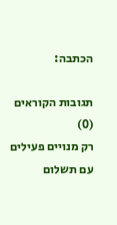הכתבה:

תגובות הקוראים (0)
רק מנויים פעילים עם תשלום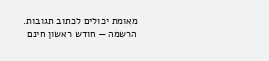מאומת יכולים לכתוב תגובות. הרשמה — חודש ראשון חינם